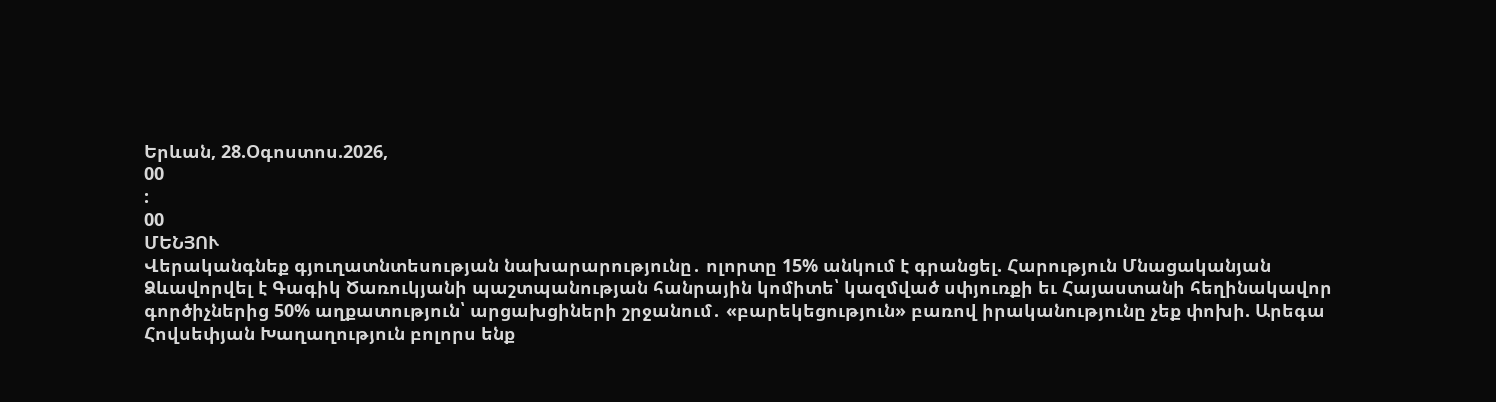Երևան, 28.Օգոստոս.2026,
00
:
00
ՄԵՆՅՈՒ
Վերականգնեք գյուղատնտեսության նախարարությունը․ ոլորտը 15% անկում է գրանցել. Հարություն Մնացականյան Ձևավորվել է Գագիկ Ծառուկյանի պաշտպանության հանրային կոմիտե՝ կազմված սփյուռքի եւ Հայաստանի հեղինակավոր գործիչներից 50% աղքատություն՝ արցախցիների շրջանում․ «բարեկեցություն» բառով իրականությունը չեք փոխի. Արեգա Հովսեփյան Խաղաղություն բոլորս ենք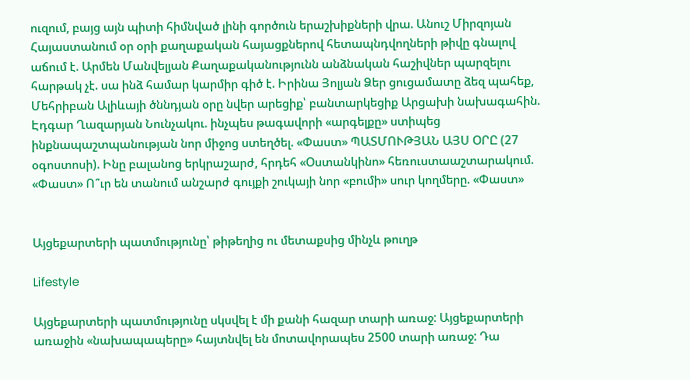ուզում, բայց այն պիտի հիմնված լինի գործուն երաշխիքների վրա. Անուշ Միրզոյան Հայաստանում օր օրի քաղաքական հայացքներով հետապնդվողների թիվը գնալով աճում է. Արմեն Մանվելյան Քաղաքականությունն անձնական հաշիվներ պարզելու հարթակ չէ. սա ինձ համար կարմիր գիծ է. Իրինա Յոլյան Ձեր ցուցամատը ձեզ պահեք, Մեհրիբան Ալիևայի ծննդյան օրը նվեր արեցիք՝ բանտարկեցիք Արցախի նախագահին. Էդգար Ղազարյան Նունչակու. ինչպես թագավորի «արգելքը» ստիպեց ինքնապաշտպանության նոր միջոց ստեղծել. «Փաստ» ՊԱՏՄՈՒԹՅԱՆ ԱՅՍ ՕՐԸ (27 օգոստոսի). Ինը բալանոց երկրաշարժ, հրդեհ «Օստանկինո» հեռուստաաշտարակում. «Փաստ» Ո՞ւր են տանում անշարժ գույքի շուկայի նոր «բումի» սուր կողմերը. «Փաստ»


Այցեքարտերի պատմությունը՝ թիթեղից ու մետաքսից մինչև թուղթ

Lifestyle

Այցեքարտերի պատմությունը սկսվել է մի քանի հազար տարի առաջ: Այցեքարտերի առաջին «նախապապերը» հայտնվել են մոտավորապես 2500 տարի առաջ: Դա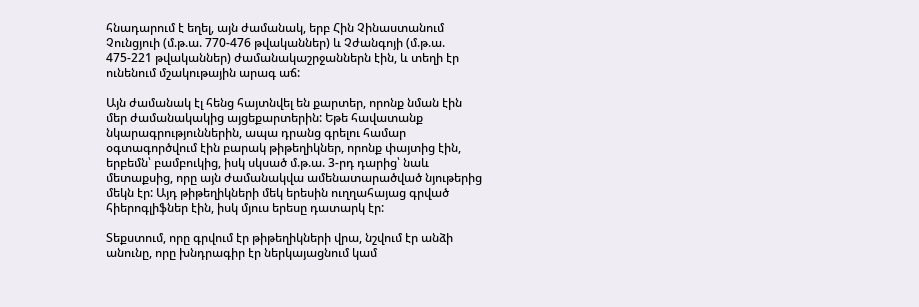հնադարում է եղել, այն ժամանակ, երբ Հին Չինաստանում Չունցյուի (մ.թ.ա. 770-476 թվականներ) և Չժանգոյի (մ.թ.ա. 475-221 թվականներ) ժամանակաշրջաններն էին, և տեղի էր ունենում մշակութային արագ աճ:

Այն ժամանակ էլ հենց հայտնվել են քարտեր, որոնք նման էին մեր ժամանակակից այցեքարտերին: Եթե հավատանք նկարագրություններին, ապա դրանց գրելու համար օգտագործվում էին բարակ թիթեղիկներ, որոնք փայտից էին, երբեմն՝ բամբուկից, իսկ սկսած մ.թ.ա. 3-րդ դարից՝ նաև մետաքսից, որը այն ժամանակվա ամենատարածված նյութերից մեկն էր: Այդ թիթեղիկների մեկ երեսին ուղղահայաց գրված հիերոգլիֆներ էին, իսկ մյուս երեսը դատարկ էր:

Տեքստում, որը գրվում էր թիթեղիկների վրա, նշվում էր անձի անունը, որը խնդրագիր էր ներկայացնում կամ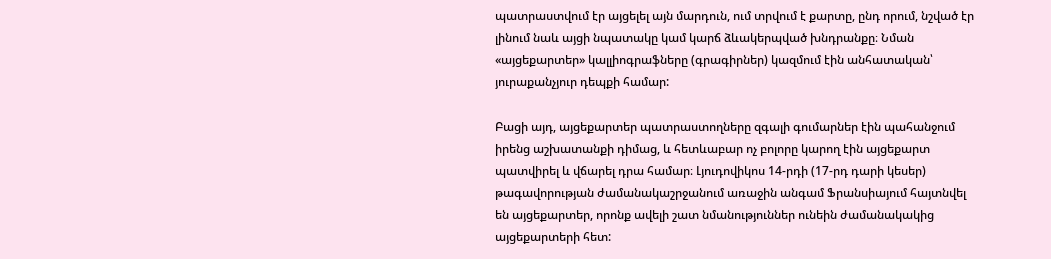պատրաստվում էր այցելել այն մարդուն, ում տրվում է քարտը, ընդ որում, նշված էր լինում նաև այցի նպատակը կամ կարճ ձևակերպված խնդրանքը։ Նման «այցեքարտեր» կալլիոգրաֆները (գրագիրներ) կազմում էին անհատական՝ յուրաքանչյուր դեպքի համար:

Բացի այդ, այցեքարտեր պատրաստողները զգալի գումարներ էին պահանջում իրենց աշխատանքի դիմաց, և հետևաբար ոչ բոլորը կարող էին այցեքարտ պատվիրել և վճարել դրա համար։ Լյուդովիկոս 14-րդի (17-րդ դարի կեսեր) թագավորության ժամանակաշրջանում առաջին անգամ Ֆրանսիայում հայտնվել են այցեքարտեր, որոնք ավելի շատ նմանություններ ունեին ժամանակակից այցեքարտերի հետ: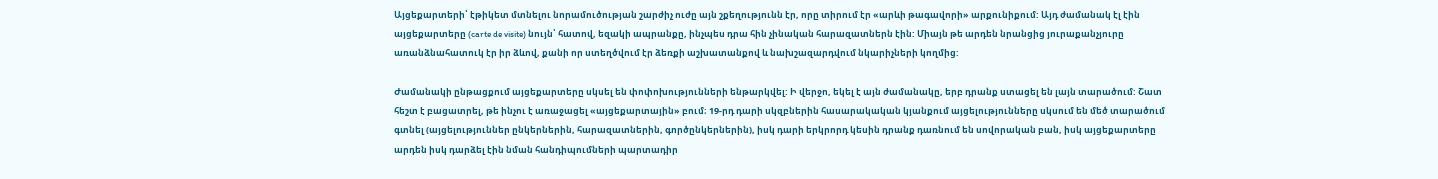Այցեքարտերի՝ էթիկետ մտնելու նորամուծության շարժիչ ուժը այն շքեղությունն էր, որը տիրում էր «արևի թագավորի» արքունիքում: Այդ ժամանակ էլ էին այցեքարտերը (carte de visite) նույն՝ հատով, եզակի ապրանքը, ինչպես դրա հին չինական հարազատներն էին: Միայն թե արդեն նրանցից յուրաքանչյուրը առանձնահատուկ էր իր ձևով, քանի որ ստեղծվում էր ձեռքի աշխատանքով և նախշազարդվում նկարիչների կողմից:

Ժամանակի ընթացքում այցեքարտերը սկսել են փոփոխությունների ենթարկվել: Ի վերջո, եկել է այն ժամանակը, երբ դրանք ստացել են լայն տարածում: Շատ հեշտ է բացատրել, թե ինչու է առաջացել «այցեքարտային» բում։ 19-րդ դարի սկզբներին հասարակական կյանքում այցելությունները սկսում են մեծ տարածում գտնել (այցելություններ ընկերներին, հարազատներին, գործընկերներին), իսկ դարի երկրորդ կեսին դրանք դառնում են սովորական բան, իսկ այցեքարտերը արդեն իսկ դարձել էին նման հանդիպումների պարտադիր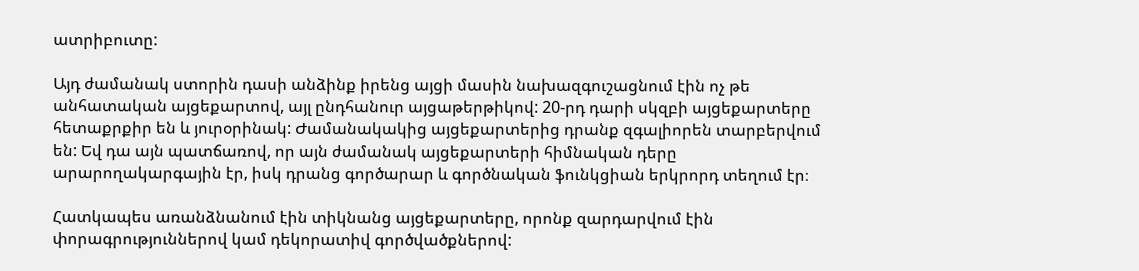ատրիբուտը:

Այդ ժամանակ ստորին դասի անձինք իրենց այցի մասին նախազգուշացնում էին ոչ թե անհատական այցեքարտով, այլ ընդհանուր այցաթերթիկով: 20-րդ դարի սկզբի այցեքարտերը հետաքրքիր են և յուրօրինակ: Ժամանակակից այցեքարտերից դրանք զգալիորեն տարբերվում են: Եվ դա այն պատճառով, որ այն ժամանակ այցեքարտերի հիմնական դերը արարողակարգային էր, իսկ դրանց գործարար և գործնական ֆունկցիան երկրորդ տեղում էր։

Հատկապես առանձնանում էին տիկնանց այցեքարտերը, որոնք զարդարվում էին փորագրություններով կամ դեկորատիվ գործվածքներով: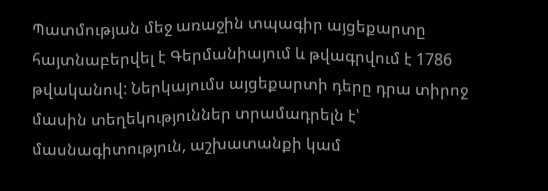Պատմության մեջ առաջին տպագիր այցեքարտը հայտնաբերվել է Գերմանիայում և թվագրվում է 1786 թվականով: Ներկայումս այցեքարտի դերը դրա տիրոջ մասին տեղեկություններ տրամադրելն է՝ մասնագիտություն, աշխատանքի կամ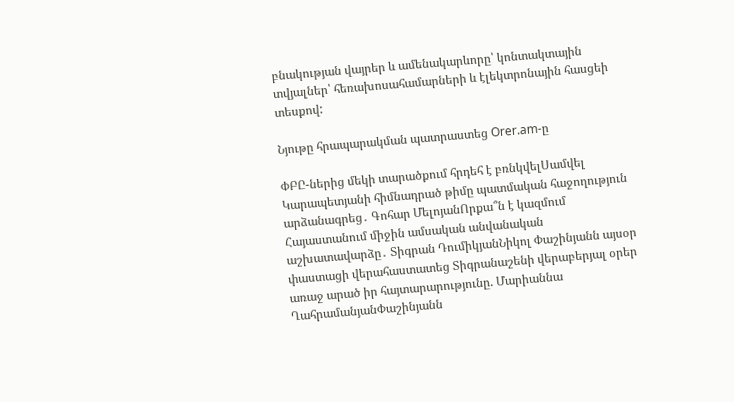բնակության վայրեր և ամենակարևորը՝ կոնտակտային տվյալներ՝ հեռախոսահամարների և էլեկտրոնային հասցեի տեսքով:

Նյութը հրապարակման պատրաստեց Orer.am-ը

ՓԲԸ-ներից մեկի տարածքում հրդեհ է բռնկվելՍամվել Կարապետյանի հիմնադրած թիմը պատմական հաջողություն արձանագրեց․ Գոհար ՄելոյանՈրքա՞ն է կազմում Հայաստանում միջին ամսական անվանական աշխատավարձը․ Տիգրան ԴումիկյանՆիկոլ Փաշինյանն այսօր փաստացի վերահաստատեց Տիգրանաշենի վերաբերյալ օրեր առաջ արած իր հայտարարությունը. Մարիաննա ՂահրամանյանՓաշինյանն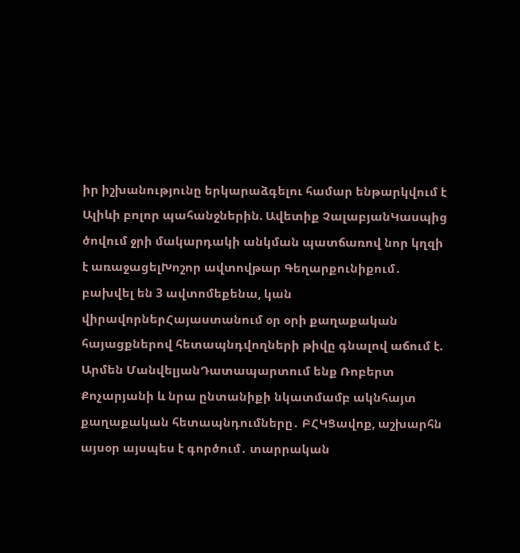իր իշխանությունը երկարաձգելու համար ենթարկվում է Ալիևի բոլոր պահանջներին. Ավետիք ՉալաբյանԿասպից ծովում ջրի մակարդակի անկման պատճառով նոր կղզի է առաջացելԽոշոր ավտովթար Գեղարքունիքում․ բախվել են 3 ավտոմեքենա, կան վիրավորներՀայաստանում օր օրի քաղաքական հայացքներով հետապնդվողների թիվը գնալով աճում է. Արմեն ՄանվելյանԴատապարտում ենք Ռոբերտ Քոչարյանի և նրա ընտանիքի նկատմամբ ակնհայտ քաղաքական հետապնդումները․ ԲՀԿՑավոք, աշխարհն այսօր այսպես է գործում․ տարրական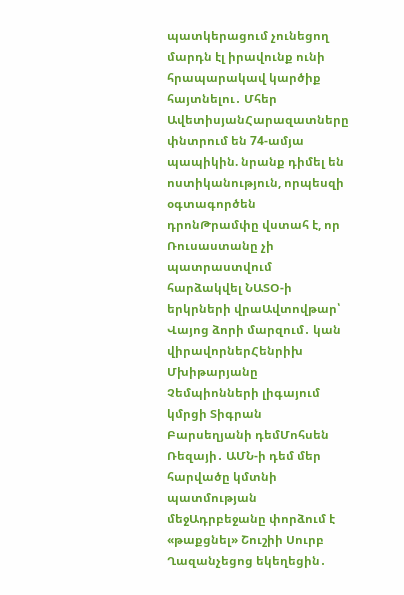պատկերացում չունեցող մարդն էլ իրավունք ունի հրապարակավ կարծիք հայտնելու․ Մհեր ԱվետիսյանՀարազատները փնտրում են 74-ամյա պապիկին. նրանք դիմել են ոստիկանություն, որպեսզի օգտագործեն դրոնԹրամփը վստահ է, որ Ռուսաստանը չի պատրաստվում հարձակվել ՆԱՏՕ-ի երկրների վրաԱվտովթար՝ Վայոց ձորի մարզում․ կան վիրավորներՀենրիխ Մխիթարյանը Չեմպիոնների լիգայում կմրցի Տիգրան Բարսեղյանի դեմՄոհսեն Ռեզայի․ ԱՄՆ-ի դեմ մեր հարվածը կմտնի պատմության մեջԱդրբեջանը փորձում է «թաքցնել» Շուշիի Սուրբ Ղազանչեցոց եկեղեցին․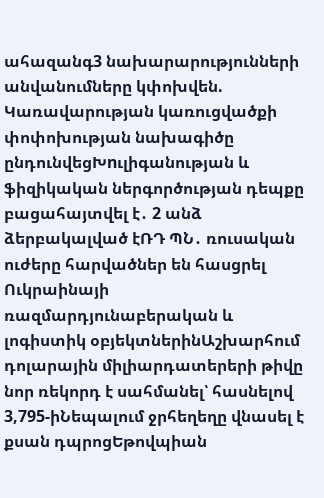ահազանգ3 նախարարությունների անվանումները կփոխվեն. Կառավարության կառուցվածքի փոփոխության նախագիծը ընդունվեցԽnւլիգանության և ֆիզիկական ներգործության դեպքը բացահայտվել է․ 2 անձ ձերբակալված էՌԴ ՊՆ․ ռուսական ուժերը հարվածներ են հասցրել Ուկրաինայի ռազմարդյունաբերական և լոգիստիկ օբյեկտներինԱշխարհում դոլարային միլիարդատերերի թիվը նոր ռեկորդ է սահմանել՝ հասնելով 3,795-իՆեպալում ջրհեղեղը վնասել է քսան դպրոցԵթովպիան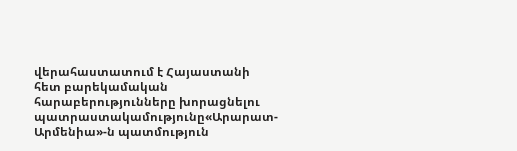վերահաստատում է Հայաստանի հետ բարեկամական հարաբերությունները խորացնելու պատրաստակամությունը«Արարատ-Արմենիա»-ն պատմություն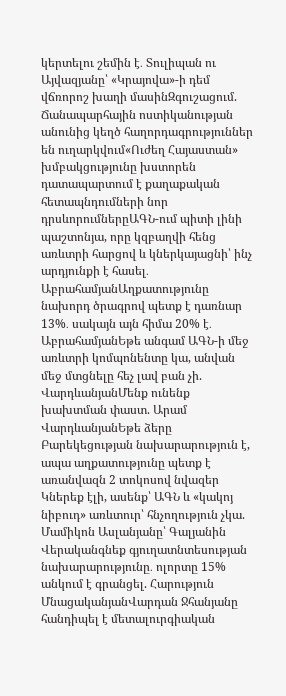կերտելու շեմին է․ Տուլիպան ու Այվազյանը՝ «Կրայովա»-ի դեմ վճռորոշ խաղի մասինԶգուշացում. Ճանապարհային ոստիկանության անունից կեղծ հաղորդագրություններ են ուղարկվում«Ուժեղ Հայաստան» խմբակցությունը խստորեն դատապարտում է քաղաքական հետապնդումների նոր դրսևորումներըԱԳՆ-ում պիտի լինի պաշտոնյա, որը կզբաղվի հենց առևտրի հարցով և կներկայացնի՝ ինչ արդյունքի է հասել․ ԱբրահամյանԱղքատությունը նախորդ ծրագրով պետք է դառնար 13%․ սակայն այն հիմա 20% է․ ԱբրահամյանԵթե անգամ ԱԳՆ-ի մեջ առևտրի կոմպոնենտը կա, անվան մեջ մտցնելը հեչ լավ բան չի. ՎարդևանյանՄենք ունենք խախտման փաստ. Արամ ՎարդևանյանԵթե ձերը Բարեկեցության նախարարություն է, ապա աղքատությունը պետք է առանվազն 2 տոկոսով նվազեր Կներեք էլի, ասենք՝ ԱԳՆ և «կակոյ նիբուդ» առևտուր՝ հնչողություն չկա. Մամիկոն Ասլանյանը՝ Գալյանին Վերականգնեք գյուղատնտեսության նախարարությունը․ ոլորտը 15% անկում է գրանցել. Հարություն ՄնացականյանՎարդան Ջհանյանը հանդիպել է մետալուրգիական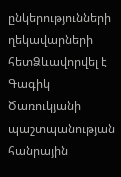ընկերությունների ղեկավարների հետՁևավորվել է Գագիկ Ծառուկյանի պաշտպանության հանրային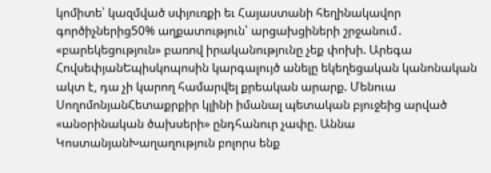կոմիտե՝ կազմված սփյուռքի եւ Հայաստանի հեղինակավոր գործիչներից50% աղքատություն՝ արցախցիների շրջանում․ «բարեկեցություն» բառով իրականությունը չեք փոխի. Արեգա ՀովսեփյանԵպիսկոպոսին կարգալույծ անելը եկեղեցական կանոնական ակտ է, դա չի կարող համարվել քրեական արարք. Մենուա ՍողոմոնյանՀետաքրքիր կլինի իմանալ պետական բյուջեից արված «անօրինական ծախսերի» ընդհանուր չափը. Աննա ԿոստանյանԽաղաղություն բոլորս ենք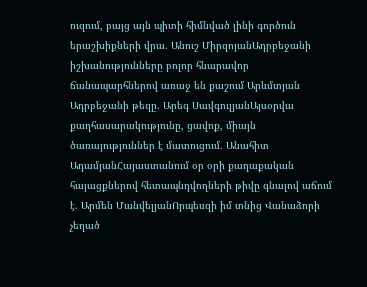ուզում, բայց այն պիտի հիմնված լինի գործուն երաշխիքների վրա. Անուշ ՄիրզոյանԱդրբեջանի իշխանությունները բոլոր հնարավոր ճանապարհներով առաջ են քաշում Արևմտյան Ադրբեջանի թեզը. Արեգ ՍավգուլյանԱյսօրվա քաղհասարակությունը, ցավոք, միայն ծառայություններ է մատուցում. Անահիտ ԱդամյանՀայաստանում օր օրի քաղաքական հայացքներով հետապնդվողների թիվը գնալով աճում է. Արմեն ՄանվելյանՈրպեսզի իմ տնից Վանաձորի չեղած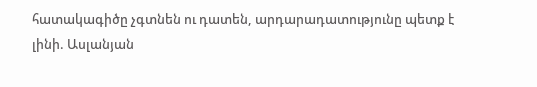հատակագիծը չգտնեն ու դատեն, արդարադատությունը պետք է լինի. Ասլանյան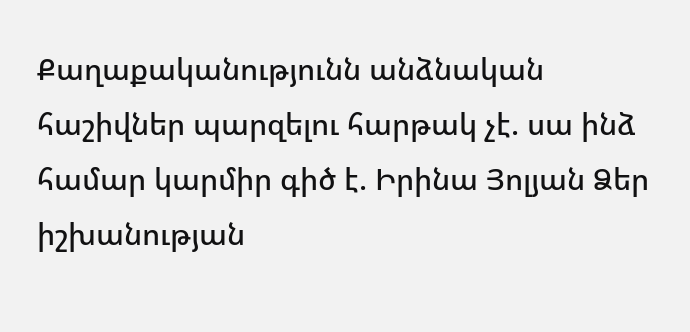Քաղաքականությունն անձնական հաշիվներ պարզելու հարթակ չէ. սա ինձ համար կարմիր գիծ է. Իրինա Յոլյան Ձեր իշխանության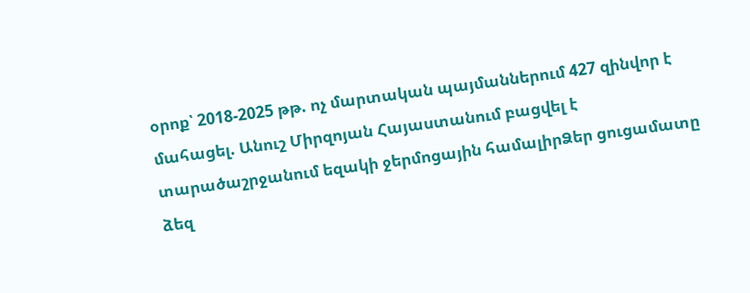օրոք՝ 2018-2025 թթ. ոչ մարտական պայմաններում 427 զինվոր է մահացել. Անուշ Միրզոյան Հայաստանում բացվել է տարածաշրջանում եզակի ջերմոցային համալիրՁեր ցուցամատը ձեզ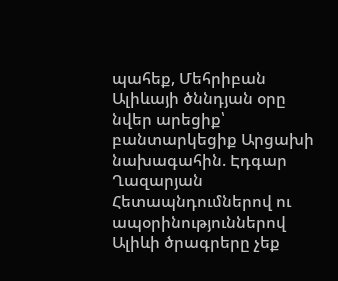պահեք, Մեհրիբան Ալիևայի ծննդյան օրը նվեր արեցիք՝ բանտարկեցիք Արցախի նախագահին. Էդգար Ղազարյան Հետապնդումներով ու ապօրինություններով Ալիևի ծրագրերը չեք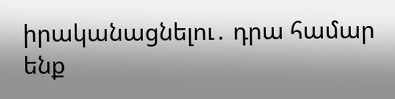իրականացնելու․ դրա համար ենք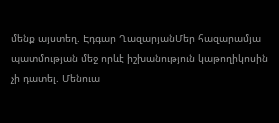մենք այստեղ. Էդգար ՂազարյանՄեր հազարամյա պատմության մեջ որևէ իշխանություն կաթողիկոսին չի դատել. Մենուա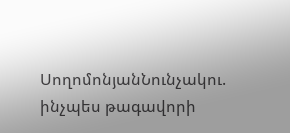ՍողոմոնյանՆունչակու. ինչպես թագավորի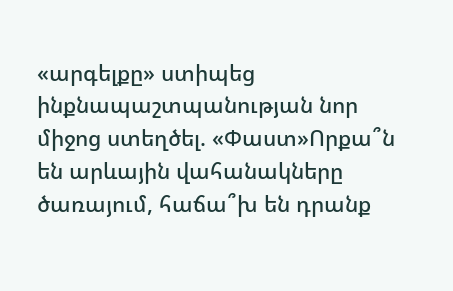«արգելքը» ստիպեց ինքնապաշտպանության նոր միջոց ստեղծել. «Փաստ»Որքա՞ն են արևային վահանակները ծառայում, հաճա՞խ են դրանք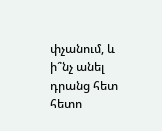փչանում, և ի՞նչ անել դրանց հետ հետո